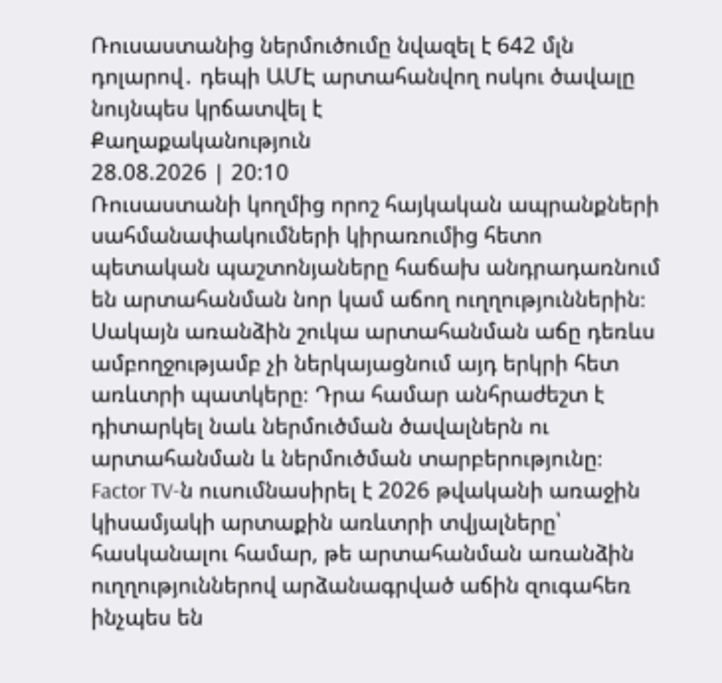Ռուսաստանից ներմուծումը նվազել է 642 մլն դոլարով․ դեպի ԱՄԷ արտահանվող ոսկու ծավալը նույնպես կրճատվել է
Քաղաքականություն
28.08.2026 | 20:10
Ռուսաստանի կողմից որոշ հայկական ապրանքների սահմանափակումների կիրառումից հետո պետական պաշտոնյաները հաճախ անդրադառնում են արտահանման նոր կամ աճող ուղղություններին։ Սակայն առանձին շուկա արտահանման աճը դեռևս ամբողջությամբ չի ներկայացնում այդ երկրի հետ առևտրի պատկերը։ Դրա համար անհրաժեշտ է դիտարկել նաև ներմուծման ծավալներն ու արտահանման և ներմուծման տարբերությունը։
Factor TV-ն ուսումնասիրել է 2026 թվականի առաջին կիսամյակի արտաքին առևտրի տվյալները՝ հասկանալու համար, թե արտահանման առանձին ուղղություններով արձանագրված աճին զուգահեռ ինչպես են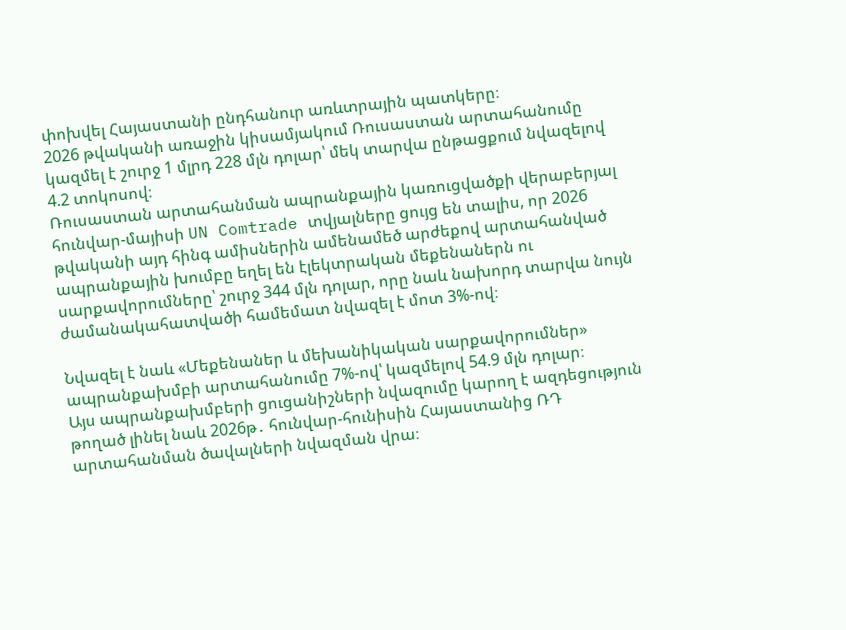փոխվել Հայաստանի ընդհանուր առևտրային պատկերը։
2026 թվականի առաջին կիսամյակում Ռուսաստան արտահանումը կազմել է շուրջ 1 մլրդ 228 մլն դոլար՝ մեկ տարվա ընթացքում նվազելով 4.2 տոկոսով։
Ռուսաստան արտահանման ապրանքային կառուցվածքի վերաբերյալ հունվար-մայիսի UN Comtrade տվյալները ցույց են տալիս, որ 2026 թվականի այդ հինգ ամիսներին ամենամեծ արժեքով արտահանված ապրանքային խումբը եղել են էլեկտրական մեքենաներն ու սարքավորումները՝ շուրջ 344 մլն դոլար, որը նաև նախորդ տարվա նույն ժամանակահատվածի համեմատ նվազել է մոտ 3%-ով։

Նվազել է նաև «Մեքենաներ և մեխանիկական սարքավորումներ» ապրանքախմբի արտահանումը 7%-ով՝ կազմելով 54.9 մլն դոլար։
Այս ապրանքախմբերի ցուցանիշների նվազումը կարող է ազդեցություն թողած լինել նաև 2026թ․ հունվար-հունիսին Հայաստանից ՌԴ արտահանման ծավալների նվազման վրա։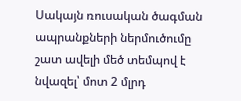Սակայն ռուսական ծագման ապրանքների ներմուծումը շատ ավելի մեծ տեմպով է նվազել՝ մոտ 2 մլրդ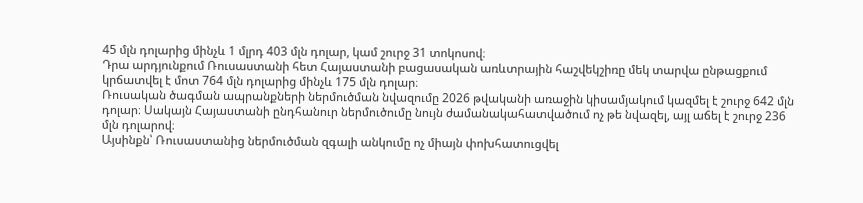45 մլն դոլարից մինչև 1 մլրդ 403 մլն դոլար, կամ շուրջ 31 տոկոսով։
Դրա արդյունքում Ռուսաստանի հետ Հայաստանի բացասական առևտրային հաշվեկշիռը մեկ տարվա ընթացքում կրճատվել է մոտ 764 մլն դոլարից մինչև 175 մլն դոլար։
Ռուսական ծագման ապրանքների ներմուծման նվազումը 2026 թվականի առաջին կիսամյակում կազմել է շուրջ 642 մլն դոլար։ Սակայն Հայաստանի ընդհանուր ներմուծումը նույն ժամանակահատվածում ոչ թե նվազել, այլ աճել է շուրջ 236 մլն դոլարով։
Այսինքն՝ Ռուսաստանից ներմուծման զգալի անկումը ոչ միայն փոխհատուցվել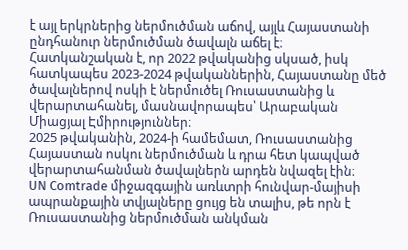է այլ երկրներից ներմուծման աճով, այլև Հայաստանի ընդհանուր ներմուծման ծավալն աճել է։
Հատկանշական է, որ 2022 թվականից սկսած, իսկ հատկապես 2023-2024 թվականներին, Հայաստանը մեծ ծավալներով ոսկի է ներմուծել Ռուսաստանից և վերարտահանել, մասնավորապես՝ Արաբական Միացյալ Էմիրություններ։
2025 թվականին, 2024-ի համեմատ, Ռուսաստանից Հայաստան ոսկու ներմուծման և դրա հետ կապված վերարտահանման ծավալներն արդեն նվազել էին։
UN Comtrade միջազգային առևտրի հունվար-մայիսի ապրանքային տվյալները ցույց են տալիս, թե որն է Ռուսաստանից ներմուծման անկման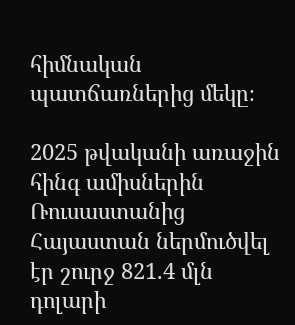հիմնական պատճառներից մեկը։

2025 թվականի առաջին հինգ ամիսներին Ռուսաստանից Հայաստան ներմուծվել էր շուրջ 821.4 մլն դոլարի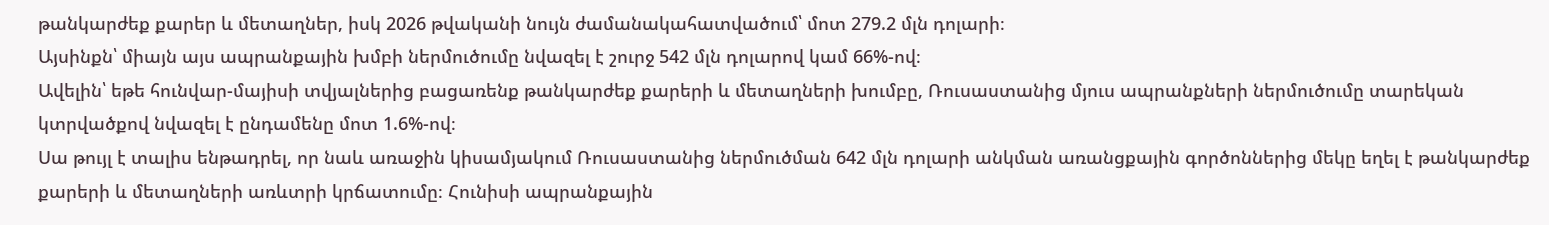թանկարժեք քարեր և մետաղներ, իսկ 2026 թվականի նույն ժամանակահատվածում՝ մոտ 279.2 մլն դոլարի։
Այսինքն՝ միայն այս ապրանքային խմբի ներմուծումը նվազել է շուրջ 542 մլն դոլարով կամ 66%-ով։
Ավելին՝ եթե հունվար-մայիսի տվյալներից բացառենք թանկարժեք քարերի և մետաղների խումբը, Ռուսաստանից մյուս ապրանքների ներմուծումը տարեկան կտրվածքով նվազել է ընդամենը մոտ 1.6%-ով։
Սա թույլ է տալիս ենթադրել, որ նաև առաջին կիսամյակում Ռուսաստանից ներմուծման 642 մլն դոլարի անկման առանցքային գործոններից մեկը եղել է թանկարժեք քարերի և մետաղների առևտրի կրճատումը։ Հունիսի ապրանքային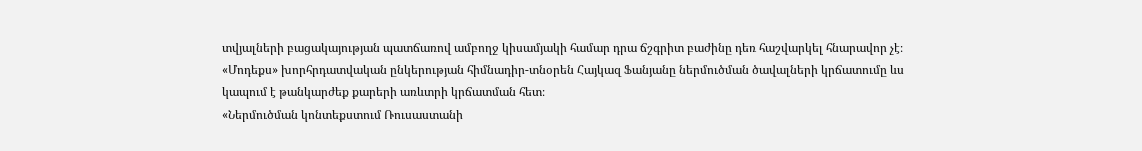տվյալների բացակայության պատճառով ամբողջ կիսամյակի համար դրա ճշգրիտ բաժինը դեռ հաշվարկել հնարավոր չէ։
«Մոդեքս» խորհրդատվական ընկերության հիմնադիր-տնօրեն Հայկազ Ֆանյանը ներմուծման ծավալների կրճատումը ևս կապում է թանկարժեք քարերի առևտրի կրճատման հետ։
«Ներմուծման կոնտեքստում Ռուսաստանի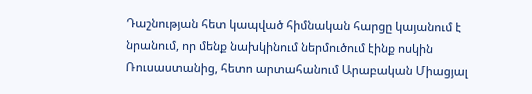Դաշնության հետ կապված հիմնական հարցը կայանում է նրանում, որ մենք նախկինում ներմուծում էինք ոսկին Ռուսաստանից, հետո արտահանում Արաբական Միացյալ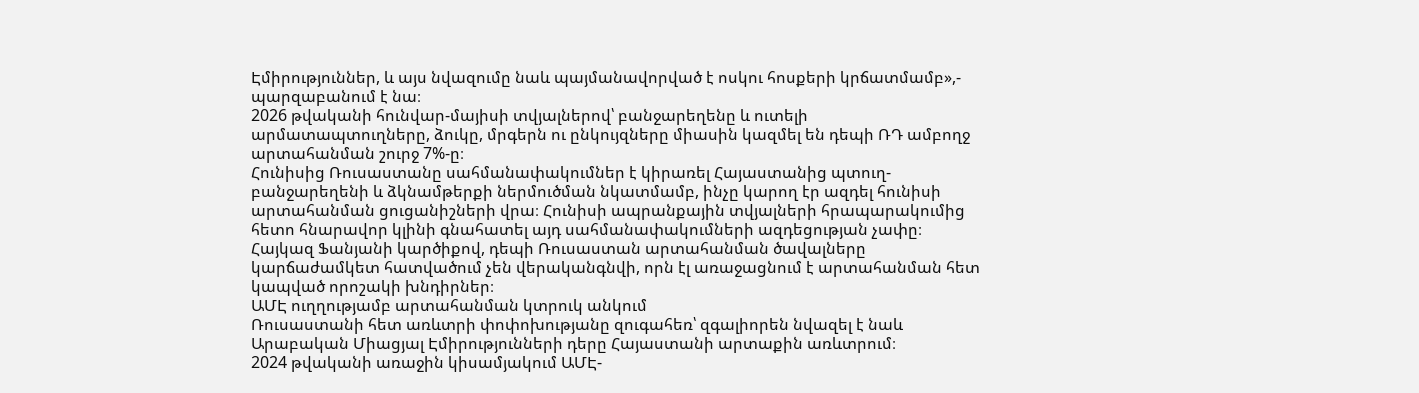Էմիրություններ, և այս նվազումը նաև պայմանավորված է ոսկու հոսքերի կրճատմամբ»,- պարզաբանում է նա։
2026 թվականի հունվար-մայիսի տվյալներով՝ բանջարեղենը և ուտելի արմատապտուղները, ձուկը, մրգերն ու ընկույզները միասին կազմել են դեպի ՌԴ ամբողջ արտահանման շուրջ 7%-ը։
Հունիսից Ռուսաստանը սահմանափակումներ է կիրառել Հայաստանից պտուղ-բանջարեղենի և ձկնամթերքի ներմուծման նկատմամբ, ինչը կարող էր ազդել հունիսի արտահանման ցուցանիշների վրա։ Հունիսի ապրանքային տվյալների հրապարակումից հետո հնարավոր կլինի գնահատել այդ սահմանափակումների ազդեցության չափը։
Հայկազ Ֆանյանի կարծիքով, դեպի Ռուսաստան արտահանման ծավալները կարճաժամկետ հատվածում չեն վերականգնվի, որն էլ առաջացնում է արտահանման հետ կապված որոշակի խնդիրներ։
ԱՄԷ ուղղությամբ արտահանման կտրուկ անկում
Ռուսաստանի հետ առևտրի փոփոխությանը զուգահեռ՝ զգալիորեն նվազել է նաև Արաբական Միացյալ Էմիրությունների դերը Հայաստանի արտաքին առևտրում։
2024 թվականի առաջին կիսամյակում ԱՄԷ-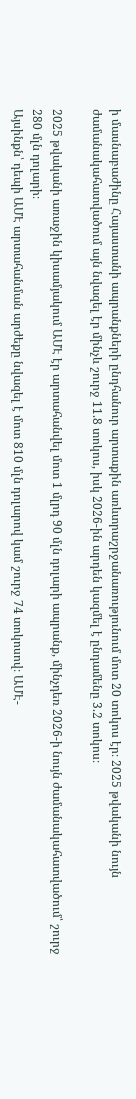ի մասնաբաժինը Հայաստանի ապրանքների ընդհանուր արտաքին առևտրաշրջանառությունում մոտ 20 տոկոս էր։ 2025 թվականի նույն ժամանակահատվածում այն նվազել էր մինչև շուրջ 11.8 տոկոս, իսկ 2026-ին արդեն կազմել է ընդամենը 3.2 տոկոս։

2025 թվականի առաջին կիսամյակում ԱՄԷ էր արտահանվել մոտ 1 մլրդ 90 մլն դոլարի ապրանք, մինչդեռ 2026-ի նույն ժամանակահատվածում՝ շուրջ 280 մլն դոլարի։
Այսինքն՝ դեպի ԱՄԷ արտահանման արժեքը նվազել է մոտ 810 մլն դոլարով կամ շուրջ 74 տոկոսով։ ԱՄԷ-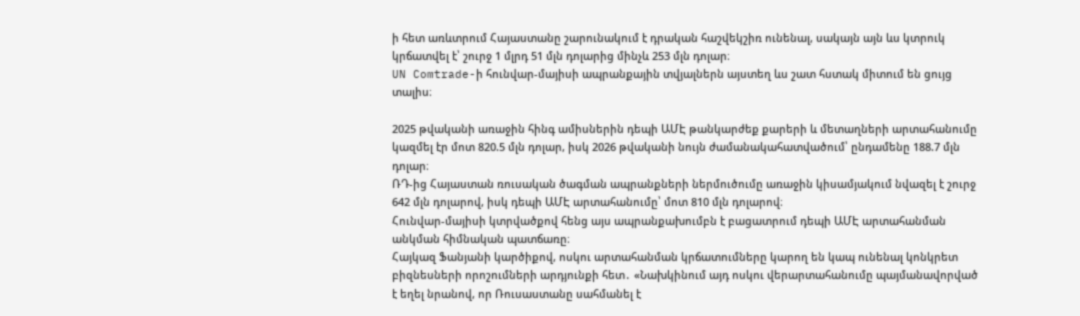ի հետ առևտրում Հայաստանը շարունակում է դրական հաշվեկշիռ ունենալ, սակայն այն ևս կտրուկ կրճատվել է՝ շուրջ 1 մլրդ 51 մլն դոլարից մինչև 253 մլն դոլար։
UN Comtrade-ի հունվար-մայիսի ապրանքային տվյալներն այստեղ ևս շատ հստակ միտում են ցույց տալիս։

2025 թվականի առաջին հինգ ամիսներին դեպի ԱՄԷ թանկարժեք քարերի և մետաղների արտահանումը կազմել էր մոտ 820.5 մլն դոլար, իսկ 2026 թվականի նույն ժամանակահատվածում՝ ընդամենը 188.7 մլն դոլար։
ՌԴ-ից Հայաստան ռուսական ծագման ապրանքների ներմուծումը առաջին կիսամյակում նվազել է շուրջ 642 մլն դոլարով, իսկ դեպի ԱՄԷ արտահանումը՝ մոտ 810 մլն դոլարով։
Հունվար-մայիսի կտրվածքով հենց այս ապրանքախումբն է բացատրում դեպի ԱՄԷ արտահանման անկման հիմնական պատճառը։
Հայկազ Ֆանյանի կարծիքով, ոսկու արտահանման կրճատումները կարող են կապ ունենալ կոնկրետ բիզնեսների որոշումների արդյունքի հետ․ «Նախկինում այդ ոսկու վերարտահանումը պայմանավորված է եղել նրանով, որ Ռուսաստանը սահմանել է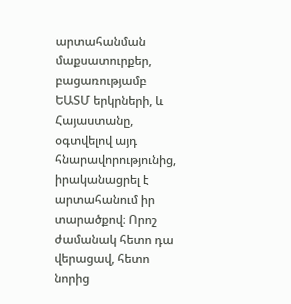արտահանման մաքսատուրքեր, բացառությամբ ԵԱՏՄ երկրների, և Հայաստանը, օգտվելով այդ հնարավորությունից, իրականացրել է արտահանում իր տարածքով։ Որոշ ժամանակ հետո դա վերացավ, հետո նորից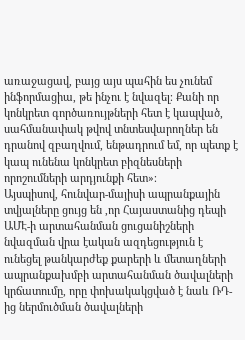առաջացավ, բայց այս պահին ես չունեմ ինֆորմացիա, թե ինչու է նվազել։ Քանի որ կոնկրետ գործառույթների հետ է կապված, սահմանափակ թվով տնտեսվարողներ են դրանով զբաղվում, ենթադրում եմ, որ պետք է կապ ունենա կոնկրետ բիզնեսների որոշումների արդյունքի հետ»։
Այսպիսով, հունվար-մայիսի ապրանքային տվյալները ցույց են ,որ Հայաստանից դեպի ԱՄԷ-ի արտահանման ցուցանիշների նվազման վրա էական ազդեցություն է ունեցել թանկարժեք քարերի և մետաղների ապրանքախմբի արտահանման ծավալների կրճատումը, որը փոխակակցված է նաև ՌԴ-ից ներմուծման ծավալների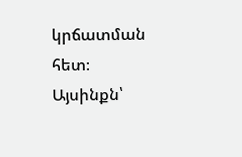կրճատման հետ։
Այսինքն՝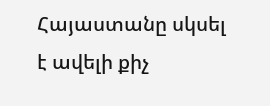Հայաստանը սկսել է ավելի քիչ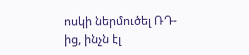ոսկի ներմուծել ՌԴ-ից, ինչն էլ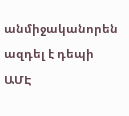անմիջականորեն ազդել է դեպի ԱՄԷ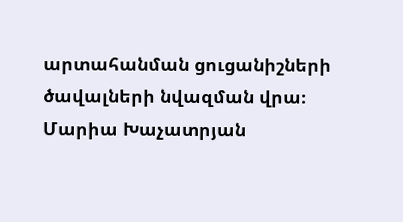արտահանման ցուցանիշների ծավալների նվազման վրա։
Մարիա Խաչատրյան